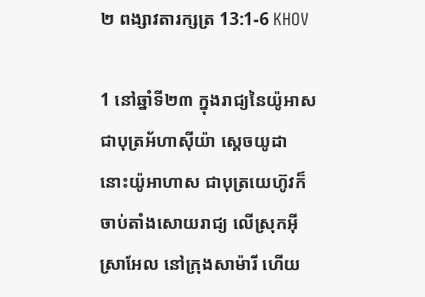២ ពង្សាវតារក្សត្រ 13:1-6 KHOV

1 នៅឆ្នាំទី២៣ ក្នុងរាជ្យនៃយ៉ូអាស ជាបុត្រអ័ហា‌ស៊ីយ៉ា ស្តេចយូដា នោះយ៉ូអា‌ហាស ជាបុត្រយេហ៊ូវក៏ចាប់តាំងសោយ‌រាជ្យ លើស្រុកអ៊ីស្រា‌អែល នៅក្រុងសាម៉ារី ហើយ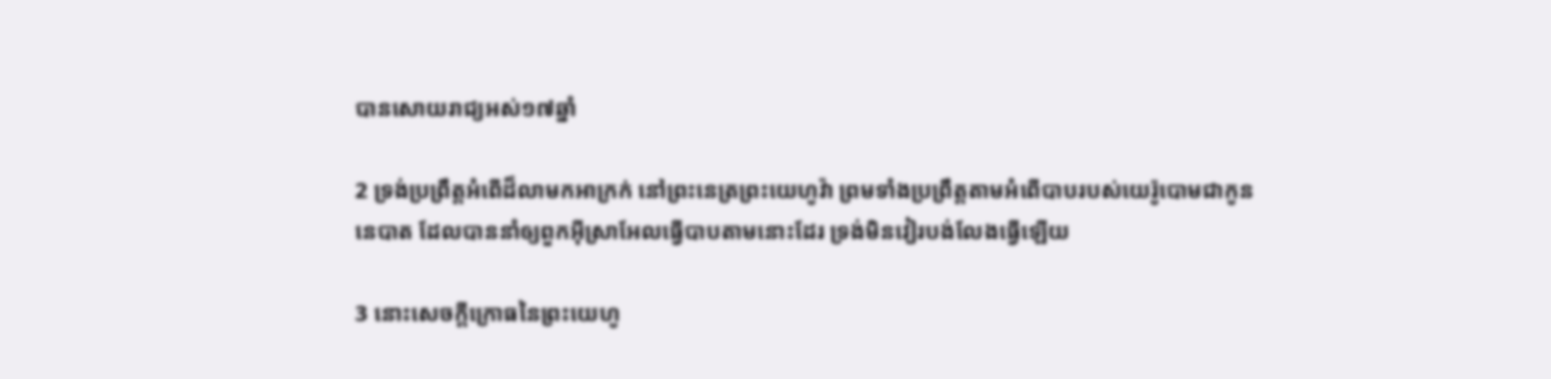បានសោយ‌រាជ្យអស់១៧ឆ្នាំ

2 ទ្រង់ប្រព្រឹត្តអំពើដ៏លាមកអាក្រក់ នៅព្រះ‌នេត្រព្រះ‌យេហូវ៉ា ព្រមទាំងប្រព្រឹត្តតាមអំពើបាបរបស់យេរ៉ូ‌បោមជាកូននេបាត ដែលបាននាំឲ្យពួកអ៊ីស្រា‌អែលធ្វើបាបតាមនោះដែរ ទ្រង់មិនវៀរបង់លែងធ្វើឡើយ

3 នោះសេចក្តីក្រោធនៃព្រះ‌យេហូ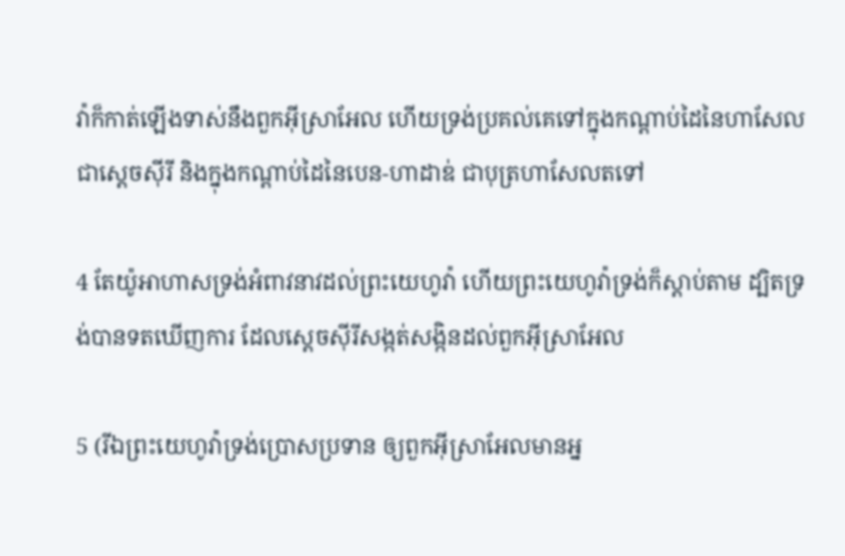វ៉ាក៏កាត់ឡើងទាស់នឹងពួកអ៊ីស្រា‌អែល ហើយទ្រង់ប្រគល់គេទៅក្នុងកណ្តាប់ដៃនៃហាសែល ជាស្តេចស៊ីរី និងក្នុងកណ្តាប់ដៃនៃបេន-ហា‌ដាឌ់ ជាបុត្រហាសែលតទៅ

4 តែយ៉ូអា‌ហាសទ្រង់អំពាវ‌នាវដល់ព្រះ‌យេហូវ៉ា ហើយព្រះ‌យេហូវ៉ាទ្រង់ក៏ស្តាប់តាម ដ្បិតទ្រង់បានទតឃើញការ ដែលស្តេចស៊ីរីសង្កត់‌សង្កិនដល់ពួកអ៊ីស្រា‌អែល

5 (រីឯព្រះ‌យេហូវ៉ាទ្រង់ប្រោសប្រទាន ឲ្យពួកអ៊ីស្រា‌អែលមានអ្ន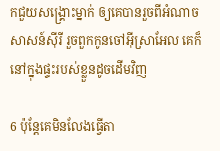កជួយសង្គ្រោះម្នាក់ ឲ្យគេបានរួចពីអំណាចសាសន៍ស៊ីរី រួចពួកកូនចៅអ៊ីស្រា‌អែល គេក៏នៅក្នុងផ្ទះរបស់ខ្លួនដូចដើមវិញ

6 ប៉ុន្តែគេមិនលែងធ្វើតា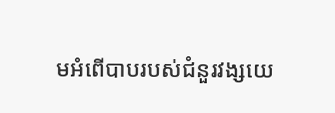មអំពើបាបរបស់ជំនួរវង្សយេ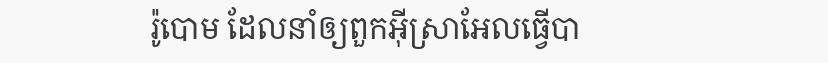រ៉ូ‌បោម ដែលនាំឲ្យពួកអ៊ីស្រា‌អែលធ្វើបា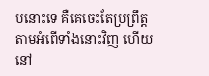បនោះទេ គឺគេចេះតែប្រព្រឹត្តតាមអំពើទាំងនោះវិញ ហើយនៅ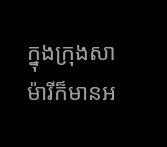ក្នុងក្រុងសាម៉ារីក៏មានអ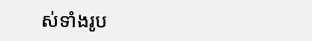ស់ទាំងរូប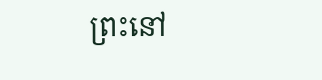ព្រះនៅ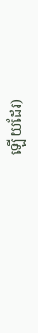ឡើយដែរ)